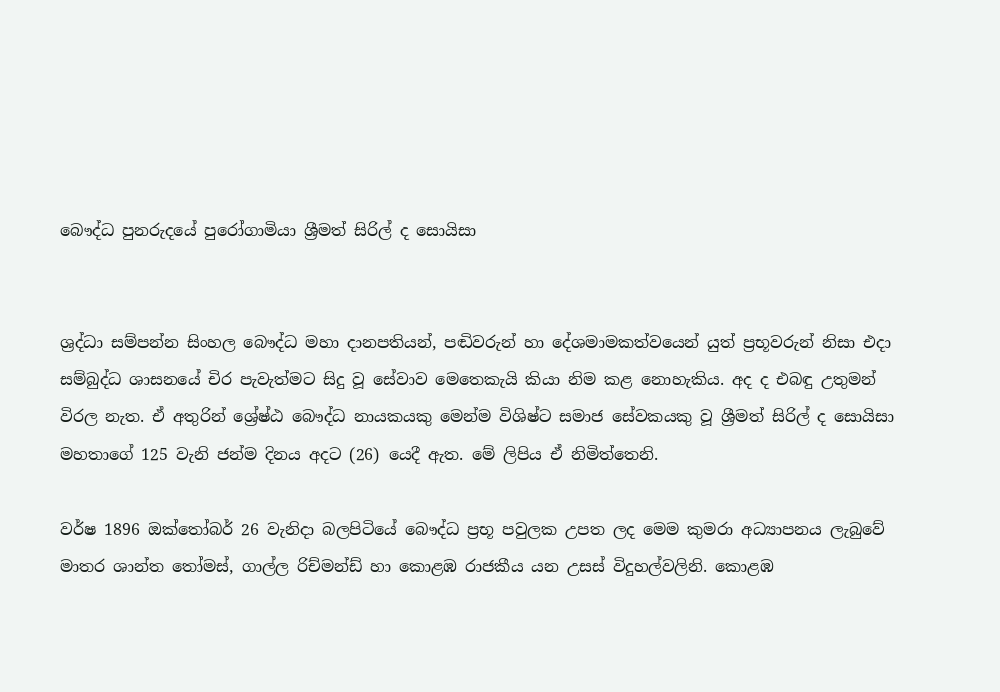බෞද්ධ පුනරුදයේ පුරෝගාමියා ශ්‍රීමත් සිරිල් ද සොයිසා


ශ්‍රද්ධා සම්පන්න සිංහල බෞද්ධ මහා දානපතියන්, පඬිවරුන් හා දේශමාමකත්වයෙන් යුත් ප්‍රභූවරුන් නිසා එදා සම්බුද්ධ ශාසනයේ චිර පැවැත්මට සිදු වූ සේවාව මෙතෙකැයි කියා නිම කළ නොහැකිය. අද ද එබඳු උතුමන් විරල නැත. ඒ අතුරින් ශ්‍රේෂ්ඨ බෞද්ධ නායකයකු මෙන්ම විශිෂ්ට සමාජ සේවකයකු වූ ශ්‍රීමත් සිරිල් ද සොයිසා මහතාගේ 125 වැනි ජන්ම දිනය අදට (26) යෙදී ඇත. මේ ලිපිය ඒ නිමිත්තෙනි.

වර්ෂ 1896 ඔක්තෝබර් 26 වැනිදා බලපිටියේ බෞද්ධ ප්‍රභූ පවුලක උපත ලද මෙම කුමරා අධ්‍යාපනය ලැබුවේ මාතර ශාන්ත තෝමස්, ගාල්ල රිච්මන්ඩ් හා කොළඹ රාජකීය යන උසස් විදුහල්වලිනි. කොළඹ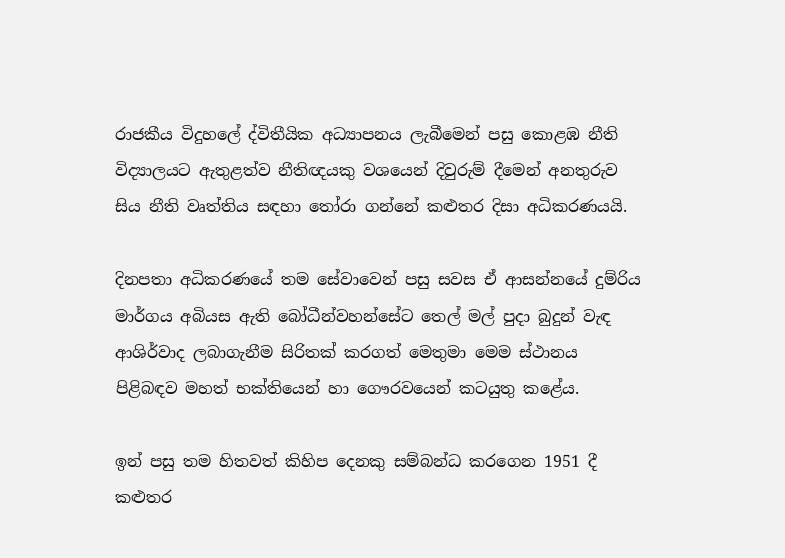රාජකීය විදුහලේ ද්විතීයික අධ්‍යාපනය ලැබීමෙන් පසු කොළඹ නීති විද්‍යාලයට ඇතුළත්ව නීතිඥයකු වශයෙන් දිවුරුම් දීමෙන් අනතුරුව සිය නීති වෘත්තිය සඳහා තෝරා ගන්නේ කළුතර දිසා අධිකරණයයි.

දිනපතා අධිකරණයේ තම සේවාවෙන් පසු සවස ඒ ආසන්නයේ දුම්රිය මාර්ගය අබියස ඇති බෝධීන්වහන්සේට තෙල් මල් පුදා බුදුන් වැඳ ආශිර්වාද ලබාගැනීම සිරිතක් කරගත් මෙතුමා මෙම ස්ථානය පිළිබඳව මහත් භක්තියෙන් හා ගෞරවයෙන් කටයුතු කළේය.

ඉන් පසු තම හිතවත් කිහිප දෙනකු සම්බන්ධ කරගෙන 1951 දී කළුතර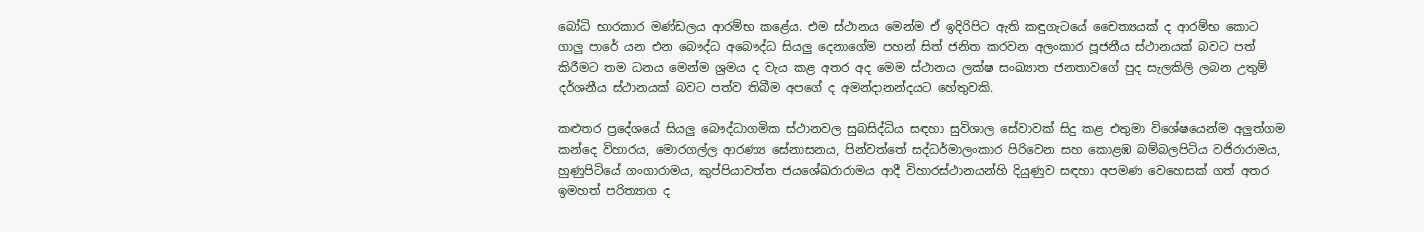බෝධි භාරකාර මණ්ඩලය ආරම්භ කළේය. එම ස්ථානය මෙන්ම ඒ ඉදිරිපිට ඇති කඳුගැටයේ චෛත්‍යයක් ද ආරම්භ කොට ගාලු‍ පාරේ යන එන බෞද්ධ අබෞද්ධ සියලු‍ දෙනාගේම පහන් සිත් ජනිත කරවන අලංකාර පූජනීය ස්ථානයක් බවට පත් කිරීමට තම ධනය මෙන්ම ශ්‍රමය ද වැය කළ අතර අද මෙම ස්ථානය ලක්ෂ සංඛ්‍යාත ජනතාවගේ පුද සැලකිලි ලබන උතුම් දර්ශනීය ස්ථානයක් බවට පත්ව තිබීම අපගේ ද අමන්දානන්දයට හේතුවකි.

කළුතර ප්‍රදේශයේ සියලු‍ බෞද්ධාගමික ස්ථානවල සුබසිද්ධිය සඳහා සුවිශාල සේවාවක් සිදු කළ එතුමා විශේෂයෙන්ම අලු‍ත්ගම කන්දෙ විහාරය, මොරගල්ල ආරණ්‍ය සේනාසනය, පින්වත්තේ සද්ධර්මාලංකාර පිරිවෙන සහ කොළඹ බම්බලපිටිය වජිරාරාමය, හුණුපිටියේ ගංගාරාමය, කුප්පියාවත්ත ජයශේඛරාරාමය ආදී විහාරස්ථානයන්හි දියුණුව සඳහා අපමණ වෙහෙසක් ගත් අතර ඉමහත් පරිත්‍යාග ද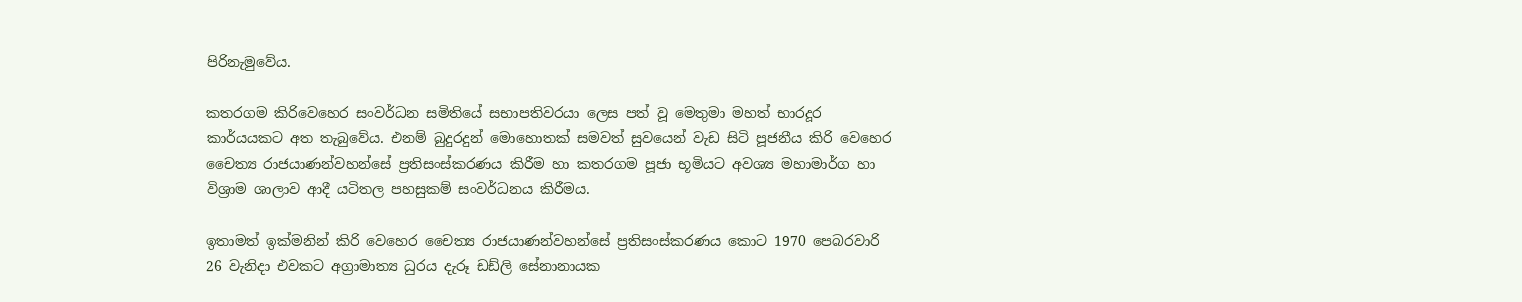පිරිනැමුවේය.

කතරගම කිරිවෙහෙර සංවර්ධන සමිතියේ සභාපතිවරයා ලෙස පත් වූ මෙතුමා මහත් භාරදූර කාර්යයකට අත තැබුවේය. එනම් බුදුරදුන් මොහොතක් සමවත් සුවයෙන් වැඩ සිටි පූජනීය කිරි වෙහෙර චෛත්‍ය රාජයාණන්වහන්සේ ප්‍රතිසංස්කරණය කිරීම හා කතරගම පූජා භූමියට අවශ්‍ය මහාමාර්ග හා විශ්‍රාම ශාලාව ආදී යටිතල පහසුකම් සංවර්ධනය කිරීමය.

ඉතාමත් ඉක්මනින් කිරි වෙහෙර චෛත්‍ය රාජයාණන්වහන්සේ ප්‍රතිසංස්කරණය කොට 1970 පෙබරවාරි 26 වැනිදා එවකට අග්‍රාමාත්‍ය ධුරය දැරූ ඩඩ්ලි සේනානායක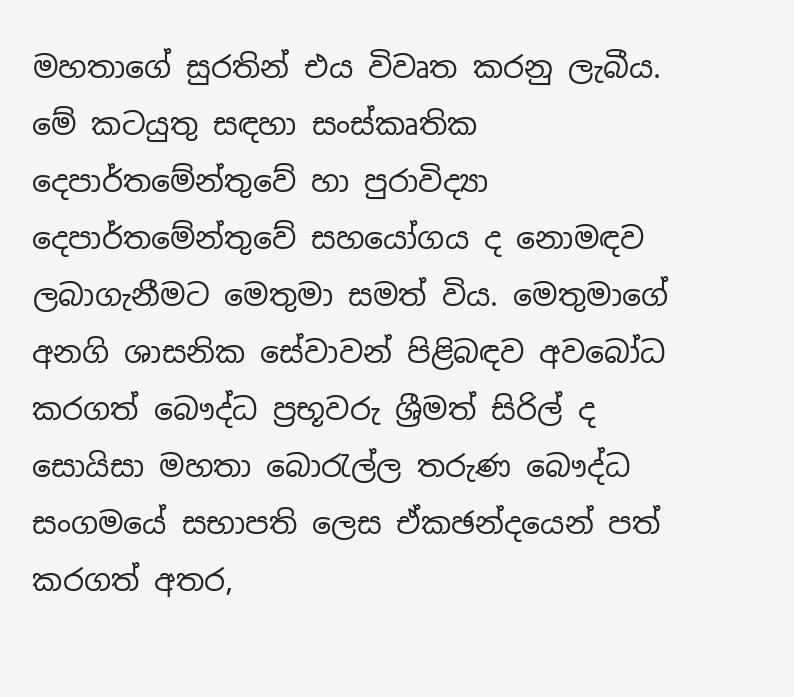මහතාගේ සුරතින් එය විවෘත කරනු ලැබීය. මේ කටයුතු සඳහා සංස්කෘතික දෙපාර්තමේන්තුවේ හා පුරාවිද්‍යා දෙපාර්තමේන්තුවේ සහයෝගය ද නොමඳව ලබාගැනීමට මෙතුමා සමත් විය. මෙතුමාගේ අනගි ශාසනික සේවාවන් පිළිබඳව අවබෝධ කරගත් බෞද්ධ ප්‍රභූවරු ශ්‍රීමත් සිරිල් ද සොයිසා මහතා බොරැල්ල තරුණ බෞද්ධ සංගමයේ සභාපති ලෙස ඒකඡන්දයෙන් පත් කරගත් අතර,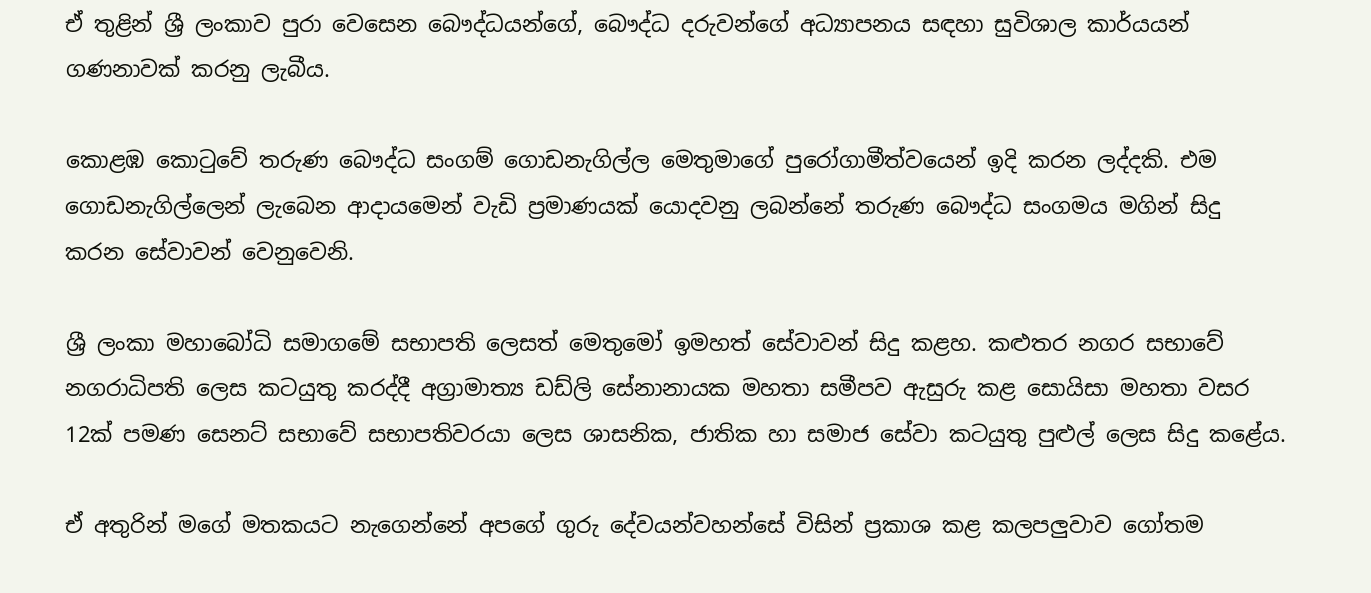ඒ තුළින් ශ්‍රී ලංකාව පුරා වෙසෙන බෞද්ධයන්ගේ, බෞද්ධ දරුවන්ගේ අධ්‍යාපනය සඳහා සුවිශාල කාර්යයන් ගණනාවක් කරනු ලැබීය.

කොළඹ කොටුවේ තරුණ බෞද්ධ සංගම් ගොඩනැගිල්ල මෙතුමාගේ පුරෝගාමීත්වයෙන් ඉදි කරන ලද්දකි. එම ගොඩනැගිල්ලෙන් ලැබෙන ආදායමෙන් වැඩි ප්‍රමාණයක් යොදවනු ලබන්නේ තරුණ බෞද්ධ සංගමය මගින් සිදු කරන සේවාවන් වෙනුවෙනි.

ශ්‍රී ලංකා මහාබෝධි සමාගමේ සභාපති ලෙසත් මෙතුමෝ ඉමහත් සේවාවන් සිදු කළහ. කළුතර නගර සභාවේ නගරාධිපති ලෙස කටයුතු කරද්දී අග්‍රාමාත්‍ය ඩඩ්ලි සේනානායක මහතා සමීපව ඇසුරු කළ සොයිසා මහතා වසර 12ක් පමණ සෙනට් සභාවේ සභාපතිවරයා ලෙස ශාසනික, ජාතික හා සමාජ සේවා කටයුතු පුළුල් ලෙස සිදු කළේය.

ඒ අතුරින් මගේ මතකයට නැගෙන්නේ අපගේ ගුරු දේවයන්වහන්සේ විසින් ප්‍රකාශ කළ කලපලු‍වාව ගෝතම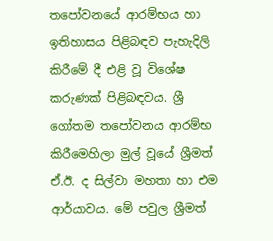තපෝවනයේ ආරම්භය හා ඉතිහාසය පිළිබඳව පැහැදිලි කිරීමේ දී එළි වූ විශේෂ කරුණක් පිළිබඳවය. ශ්‍රී ගෝතම තපෝවනය ආරම්භ කිරීමෙහිලා මුල් වූයේ ශ්‍රීමත් ඒ.ඊ. ද සිල්වා මහතා හා එම ආර්යාවය. මේ පවුල ශ්‍රීමත්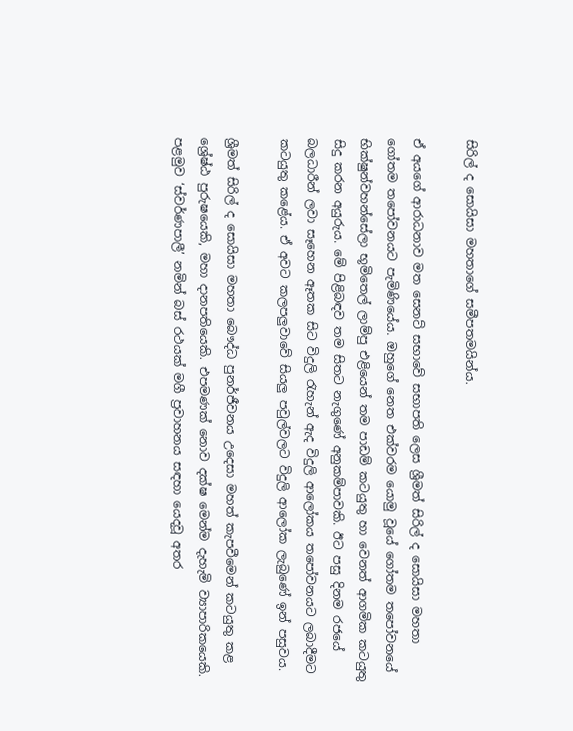සිරිල් ද සොයිසා මහතාගේ සමීපතමයින්ය.

ඒ අයගේ ආරාධනාව මත සෙනට් සභාවේ සභාපති ලෙස ශ්‍රීමත් සිරිල් ද සොයිසා මහතා ගෝතම තපෝවනයට පැමිණියේය. ඔහුගේ නෙත එක්වරම යොමු වූයේ ගෝතම තපෝවනයේ භික්ෂුන්වහන්සේලා භූමිතෙල් ලාම්පු එළියෙන් තම පාඩම් කටයුතු හා වෙනත් ආගමික කටයුතු සිදු කරන අයුරුය. මේ පිළිබඳව තම සිතට නැගුණේ අනුකම්පාවකි. ඊට පසු දිනම රජයේ බලධාරීන් ලවා සෑහෙන ඈතක සිට විදුලි රැහැන් ඇද විදුලි ආලෝකය තපෝවනයට ලබාදීමට කටයුතු කළේය. ඒ අවට කලපලු‍වාවේ සියලු‍ පවුල්වලට විදුලි ආලෝක ලැබුණේ ඉන් පසුවය.

ශ්‍රීමත් සිරිල් ද සොයිසා මහතා බෞද්ධ පුනර්ජීවනය උදෙසා මහත් කැපවීමෙන් කටයුතු කළ ශ්‍රේෂ්ඨ පුරුෂයෙකි, මහා දානපතියෙකි. එපමණක් නොව දක්ෂ මෙන්ම දැහැමි ව්‍යාපාරිකයෙකි. පළමුව ‘ස්වර්ණපාලී’ නමින් බස් රථයක් මගී ප්‍රවාහනය සඳහා යෙදවූ අතර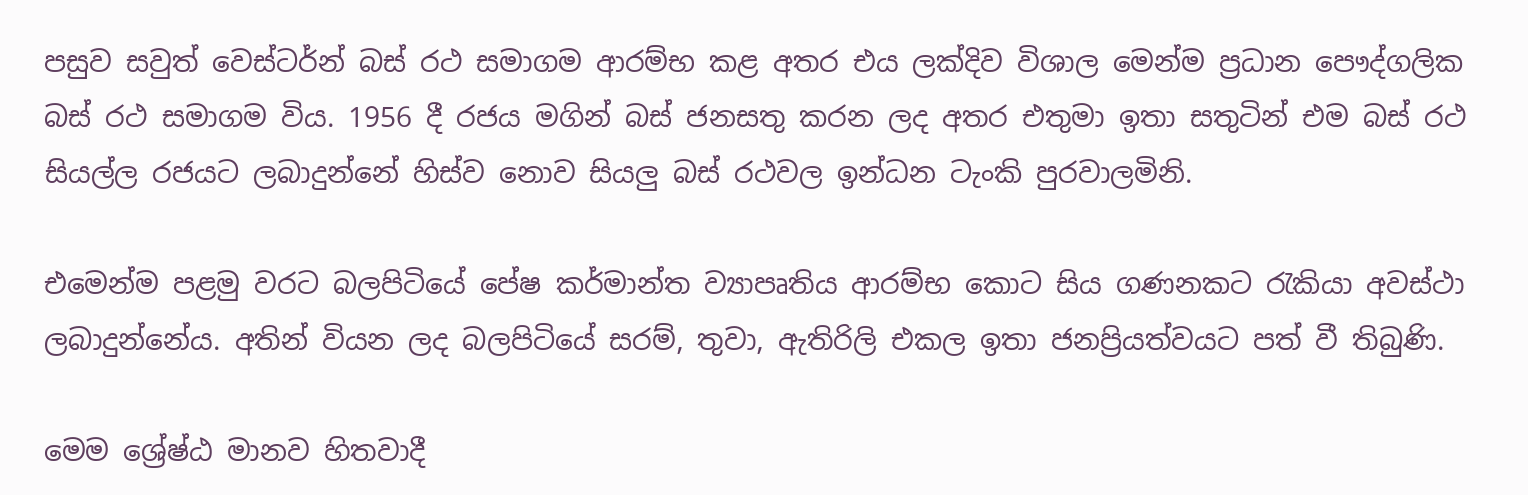පසුව සවුත් වෙස්ටර්න් බස් රථ සමාගම ආරම්භ කළ අතර එය ලක්දිව විශාල මෙන්ම ප්‍රධාන පෞද්ගලික බස් රථ සමාගම විය. 1956 දී රජය මගින් බස් ජනසතු කරන ලද අතර එතුමා ඉතා සතුටින් එම බස් රථ සියල්ල රජයට ලබාදුන්නේ හිස්ව නොව සියලු‍ බස් රථවල ඉන්ධන ටැංකි පුරවාලමිනි.

එමෙන්ම පළමු වරට බලපිටියේ පේෂ කර්මාන්ත ව්‍යාපෘතිය ආරම්භ කොට සිය ගණනකට රැකියා අවස්ථා ලබාදුන්නේය. අතින් වියන ලද බලපිටියේ සරම්, තුවා, ඇතිරිලි එකල ඉතා ජනප්‍රියත්වයට පත් වී තිබුණි.

මෙම ශ්‍රේෂ්ඨ මානව හිතවාදී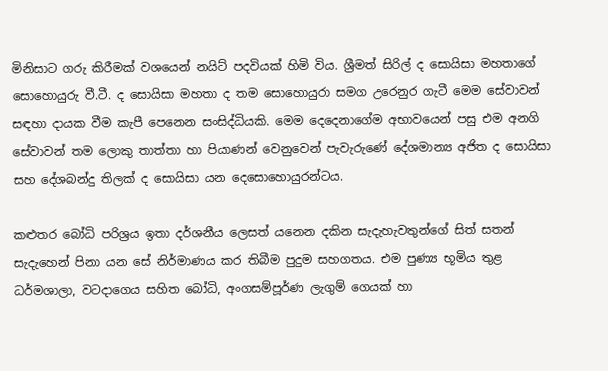මිනිසාට ගරු කිරීමක් වශයෙන් නයිට් පදවියක් හිමි විය. ශ්‍රීමත් සිරිල් ද සොයිසා මහතාගේ සොහොයුරු වී.ටී. ද සොයිසා මහතා ද තම සොහොයුරා සමග උරෙනුර ගැටී මෙම සේවාවන් සඳහා දායක වීම කැපී පෙනෙන සංසිද්ධියකි. මෙම දෙදෙනාගේම අභාවයෙන් පසු එම අනගි සේවාවන් තම ලොකු තාත්තා හා පියාණන් වෙනුවෙන් පැවැරුණේ දේශමාන්‍ය අජිත ද සොයිසා සහ දේශබන්දු තිලක් ද සොයිසා යන දෙසොහොයුරන්ටය.

කළුතර බෝධි පරිශ්‍රය ඉතා දර්ශනීය ලෙසත් යනෙන දකින සැදැහැවතුන්ගේ සිත් සතන් සැදැහෙන් පිනා යන සේ නිර්මාණය කර තිබීම පුදුම සහගතය. එම පුණ්‍ය භූමිය තුළ ධර්මශාලා, වටදාගෙය සහිත බෝධි, අංගසම්පූර්ණ ලැගුම් ගෙයක් හා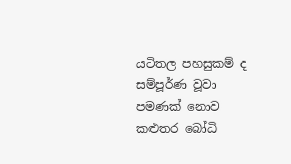යටිතල පහසුකම් ද සම්පූර්ණ වූවා පමණක් නොව කළුතර බෝධි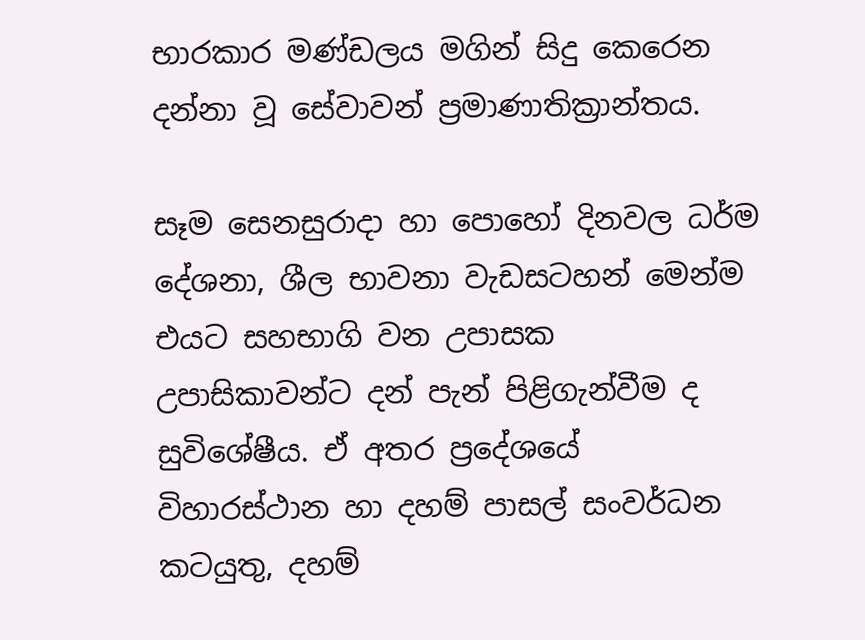භාරකාර මණ්ඩලය මගින් සිදු කෙරෙන දන්නා වූ සේවාවන් ප්‍රමාණාතික්‍රාන්තය.

සෑම සෙනසුරාදා හා පොහෝ දිනවල ධර්ම දේශනා, ශීල භාවනා වැඩසටහන් මෙන්ම එයට සහභාගි වන උපාසක උපාසිකාවන්ට දන් පැන් පිළිගැන්වීම ද සුවිශේෂීය. ඒ අතර ප්‍රදේශයේ විහාරස්ථාන හා දහම් පාසල් සංවර්ධන කටයුතු, දහම්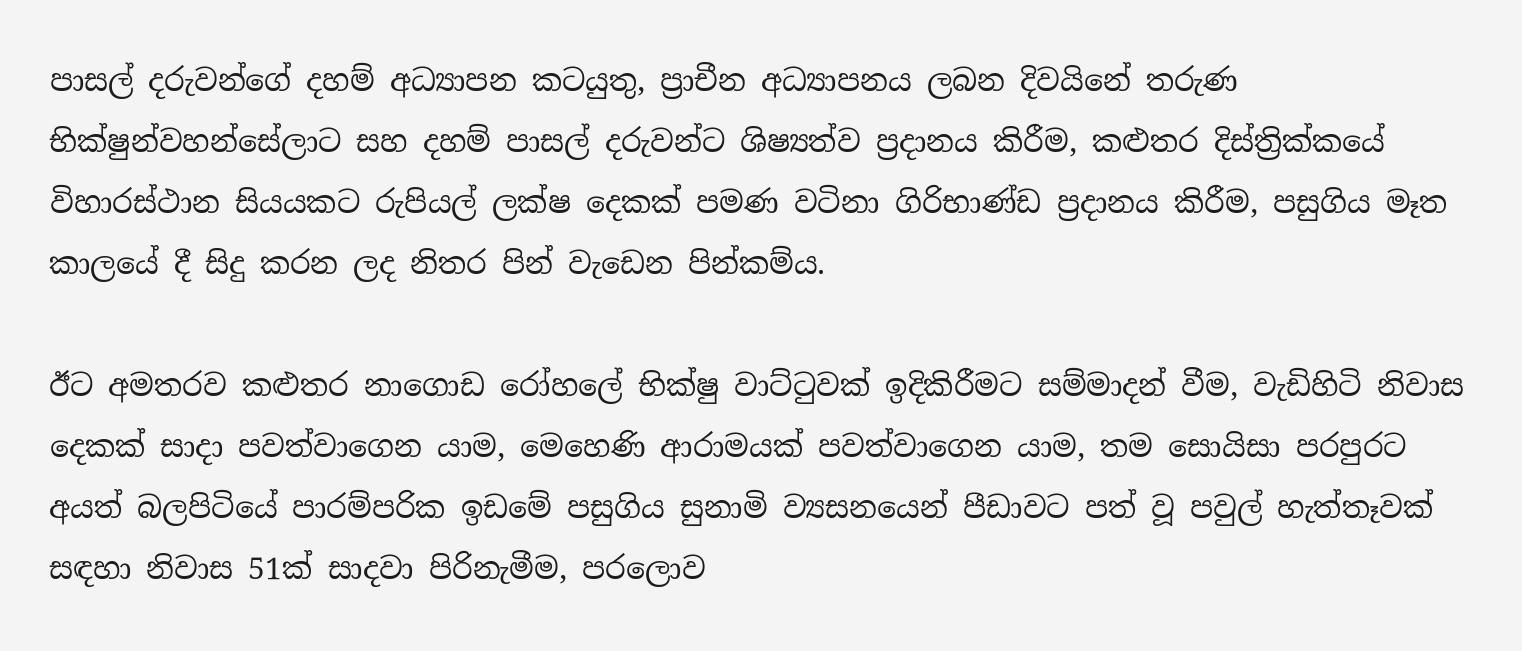පාසල් දරුවන්ගේ දහම් අධ්‍යාපන කටයුතු, ප්‍රාචීන අධ්‍යාපනය ලබන දිවයිනේ තරුණ භික්ෂුන්වහන්සේලාට සහ දහම් පාසල් දරුවන්ට ශිෂ්‍යත්ව ප්‍රදානය කිරීම, කළුතර දිස්ත්‍රික්කයේ විහාරස්ථාන සියයකට රුපියල් ලක්ෂ දෙකක් පමණ වටිනා ගිරිභාණ්ඩ ප්‍රදානය කිරීම, පසුගිය මෑත කාලයේ දී සිදු කරන ලද නිතර පින් වැඩෙන පින්කම්ය.

ඊට අමතරව කළුතර නාගොඩ රෝහලේ භික්ෂු වාට්ටුවක් ඉදිකිරීමට සම්මාදන් වීම, වැඩිහිටි නිවාස දෙකක් සාදා පවත්වාගෙන යාම, මෙහෙණි ආරාමයක් පවත්වාගෙන යාම, තම සොයිසා පරපුරට අයත් බලපිටියේ පාරම්පරික ඉඩමේ පසුගිය සුනාමි ව්‍යසනයෙන් පීඩාවට පත් වූ පවුල් හැත්තෑවක් සඳහා නිවාස 51ක් සාදවා පිරිනැමීම, පරලොව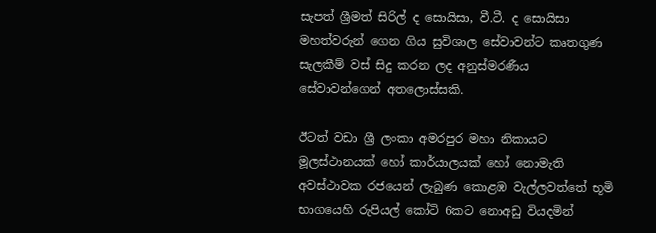සැපත් ශ්‍රීමත් සිරිල් ද සොයිසා, වී.ටී. ද සොයිසා මහත්වරුන් ගෙන ගිය සුවිශාල සේවාවන්ට කෘතගුණ සැලකීම් වස් සිදු කරන ලද අනුස්මරණීය සේවාවන්ගෙන් අතලොස්සකි.

ඊටත් වඩා ශ්‍රී ලංකා අමරපුර මහා නිකායට මූලස්ථානයක් හෝ කාර්යාලයක් හෝ නොමැති අවස්ථාවක රජයෙන් ලැබුණ කොළඹ වැල්ලවත්තේ භූමි භාගයෙහි රුපියල් කෝටි 6කට නොඅඩු වියදමින්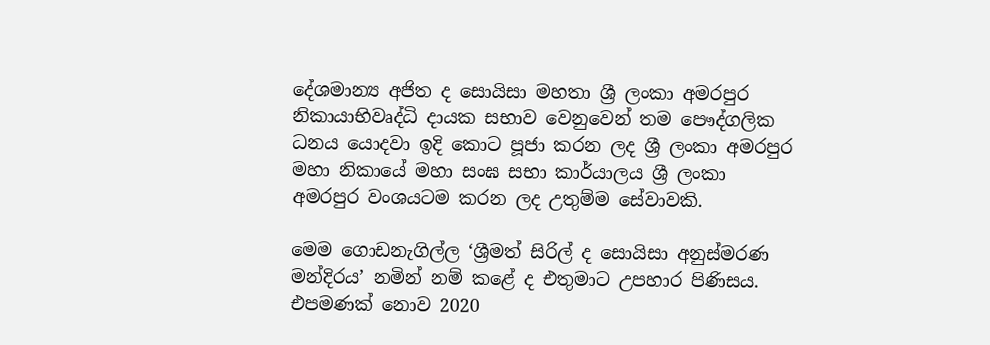දේශමාන්‍ය අජිත ද සොයිසා මහතා ශ්‍රී ලංකා අමරපුර නිකායාභිවෘද්ධි දායක සභාව වෙනුවෙන් තම පෞද්ගලික ධනය යොදවා ඉදි කොට පූජා කරන ලද ශ්‍රී ලංකා අමරපුර මහා නිකායේ මහා සංඝ සභා කාර්යාලය ශ්‍රී ලංකා අමරපුර වංශයටම කරන ලද උතුම්ම සේවාවකි.

මෙම ගොඩනැගිල්ල ‘ශ්‍රීමත් සිරිල් ද සොයිසා අනුස්මරණ මන්දිරය’ නමින් නම් කළේ ද එතුමාට උපහාර පිණිසය. එපමණක් නොව 2020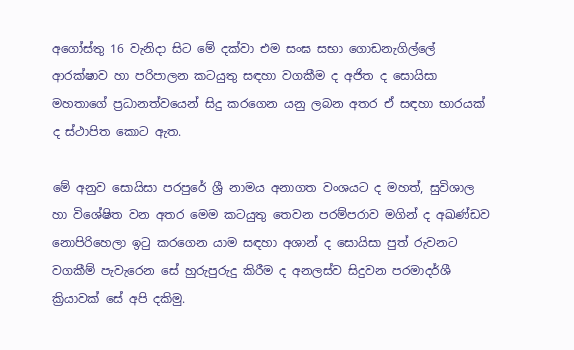අගෝස්තු 16 වැනිදා සිට මේ දක්වා එම සංඝ සභා ගොඩනැගිල්ලේ ආරක්ෂාව හා පරිපාලන කටයුතු සඳහා වගකීම ද අජිත ද සොයිසා මහතාගේ ප්‍රධානත්වයෙන් සිදු කරගෙන යනු ලබන අතර ඒ සඳහා භාරයක් ද ස්ථාපිත කොට ඇත.

මේ අනුව සොයිසා පරපුරේ ශ්‍රී නාමය අනාගත වංශයට ද මහත්, සුවිශාල හා විශේෂිත වන අතර මෙම කටයුතු තෙවන පරම්පරාව මගින් ද අඛණ්ඩව නොපිරිහෙලා ඉටු කරගෙන යාම සඳහා අශාන් ද සොයිසා පුත් රුවනට වගකීම් පැවැරෙන සේ හුරුපුරුදු කිරීම ද අනලස්ව සිදුවන පරමාදර්ශී ක්‍රියාවක් සේ අපි දකිමු.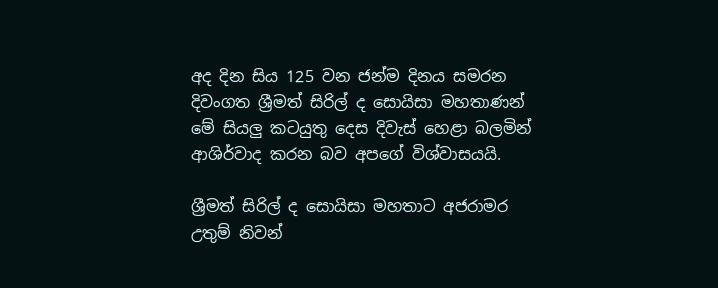අද දින සිය 125 වන ජන්ම දිනය සමරන දිවංගත ශ්‍රීමත් සිරිල් ද සොයිසා මහතාණන් මේ සියලු‍ කටයුතු දෙස දිවැස් හෙළා බලමින් ආශිර්වාද කරන බව අපගේ විශ්වාසයයි.

ශ්‍රීමත් සිරිල් ද සොයිසා මහතාට අජරාමර උතුම් නිවන්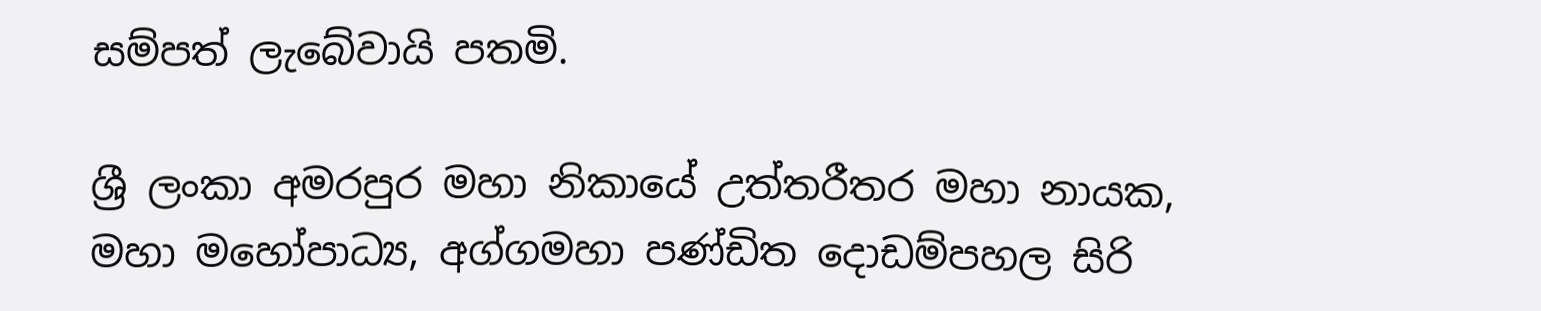සම්පත් ලැබේවායි පතමි.

ශ්‍රී ලංකා අමරපුර මහා නිකායේ උත්තරීතර මහා නායක, මහා මහෝපාධ්‍ය, අග්ගමහා පණ්ඩිත දොඩම්පහල සිරි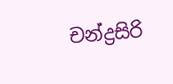චන්ද්‍රසිරි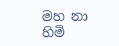මහ නා හිමි